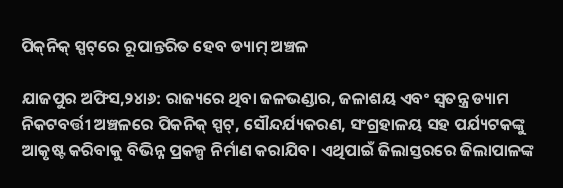ପିକ୍‌ନିକ୍‌ ସ୍ପଟ୍‌ରେ ରୂପାନ୍ତରିତ ହେବ ଡ୍ୟାମ୍‌ ଅଞ୍ଚଳ

ଯାଜପୁର ଅଫିସ,୨୪ା୬: ରାଜ୍ୟରେ ଥିବା ଜଳଭଣ୍ଡାର, ଜଳାଶୟ ଏବଂ ସ୍ବତନ୍ତ୍ର ଡ୍ୟାମ ନିକଟବର୍ତ୍ତୀ ଅଞ୍ଚଳରେ ପିକନିକ୍‌ ସ୍ପଟ୍‌, ସୌନ୍ଦର୍ଯ୍ୟକରଣ, ସଂଗ୍ରହାଳୟ ସହ ପର୍ଯ୍ୟଟକଙ୍କୁ ଆକୃଷ୍ଟ କରିବାକୁ ବିଭିନ୍ନ ପ୍ରକଳ୍ପ ନିର୍ମାଣ କରାଯିବ। ଏଥିପାଇଁ ଜିଲାସ୍ତରରେ ଜିଲାପାଳଙ୍କ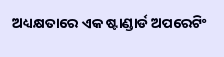ଅଧ୍ୟକ୍ଷତାରେ ଏକ ଷ୍ଟାଣ୍ଡାର୍ଡ ଅପରେଟିଂ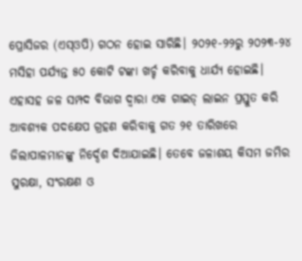ପ୍ରୋସିଜର (ଏସ୍‌ଓପି) ଗଠନ ହୋଇ ସାରିଛି। ୨୦୨୧-୨୨ରୁ ୨୦୨୩-୨୪ ମସିହା ପର୍ଯ୍ୟନ୍ତ ୫୦ କୋଟି ଟଙ୍କା ଖର୍ଚ୍ଚ କରିବାକୁ ଧାର୍ଯ୍ୟ ହୋଇଛି। ଏହାସହ ଜଳ ସମ୍ପଦ ବିଭାଗ ଦ୍ୱାରା ଏକ ଗାଇଡ୍‌ ଲାଇନ ପ୍ରସ୍ତୁତ କରି ଆବଶ୍ୟକ ପଦକ୍ଷେପ ଗ୍ରହଣ କରିବାକୁ ଗତ ୨୧ ତାରିଖରେ ଜିଲାପାଳମାନଙ୍କୁ ନିର୍ଦ୍ଦେଶ ଦିଆଯାଇଛି। ତେବେ ଜଳାଶୟ କିସମ ଜମିର ସୁରକ୍ଷା, ସଂରକ୍ଷଣ ଓ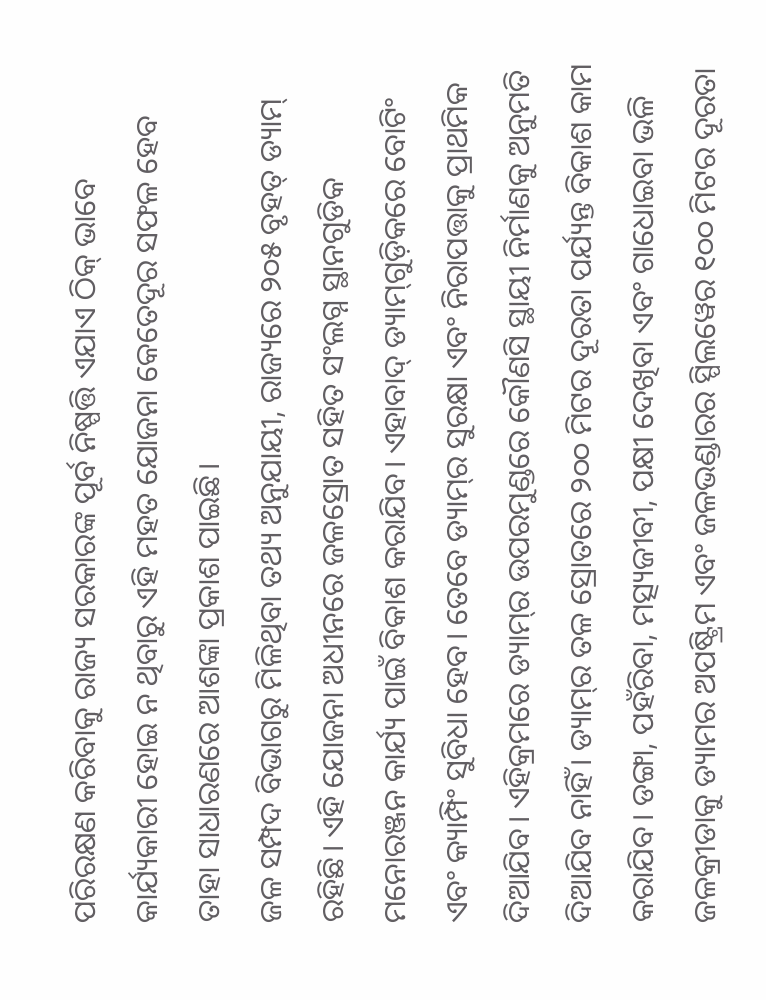ପରିରକ୍ଷଣ କରିବାକୁ ରାଜ୍ୟ ସରକାରଙ୍କ ପୂର୍ବ ନିଷ୍ପତ୍ତି ଏଯାଏ ଠିକ୍‌ ଭାବେ କାର୍ଯ୍ୟକାରୀ ହୋଇ ନ ଥିବାରୁ ଏହି ମହତ ଯୋଜନା କେତେଦୂର ସଫଳ ହେବ ତାହା ସାଧାରଣରେ ଆଶଙ୍କା ପ୍ରକାଶ ପାଇଛି।
ଜଳ ସମ୍ପଦ ବିଭାଗରୁ ମିଳିଥିବା ତଥ୍ୟ ଅନୁଯାୟୀ, ରାଜ୍ୟରେ ୨୦୫ ବୃହତ୍‌ ଡ୍ୟାମ୍‌ ରହିଛି। ଏହି ଯୋଜନା ଅଧୀନରେ ଜଳସ୍ରୋତ ସହିତ ସଂଲଗ୍ନ ସ୍ଥାନଗୁଡିକ ମନୋରଞ୍ଜନ କାର୍ଯ୍ୟ ପାଇଁ ବିକାଶ କରାଯିବ। ଏହାବାଦ୍‌ ଡ୍ୟାମ୍‌ଗୁଡ଼ିକରେ ବୋଟିଂ ଏବଂ କ୍ୟାମ୍ପିଂ ସୁବିଧା ହେବ। ତେବେ ଡ୍ୟାମ୍‌ର ସୁରକ୍ଷା ଏବଂ ନିରାପତ୍ତାକୁ ପ୍ରାଥମିକ ଦିଆଯିବ। ଏହିକ୍ରମରେ ଡ୍ୟାମ୍‌ର ଉପରମୁଣ୍ଡରେ କୌଣସି ସ୍ଥାୟୀ ନିର୍ମାଣକୁ ଅନୁମତି ଦିଆଯିବ ନାହିଁ। ଡ୍ୟାମ୍‌ର ତଳ ସ୍ରୋତରେ ୨୦୦ ମିଟର ଦୂରତା ପର୍ଯ୍ୟନ୍ତ ବିକାଶ କାମ କରାଯିବ। ଡଙ୍ଗା, ପହଁରିବା, ମତ୍ସ୍ୟଜୀବୀ, ପକ୍ଷୀ ଦେଖିବା ଏବଂ ଗାଧୋଇବା ଭଳି ଜଳକ୍ରୀଡାକୁ ଡ୍ୟାମର ଅପଷ୍ଟ୍ରିମ ଏବଂ ଜଳଭଣ୍ଡାରର ସ୍ପିଲୱେର ୧୦୦ ମିଟର ଦୂରତା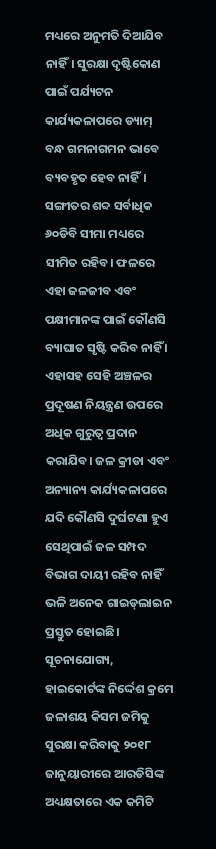ମଧ୍ୟରେ ଅନୁମତି ଦିଆଯିବ ନାହିଁ। ସୁରକ୍ଷା ଦୃଷ୍ଟିକୋଣ ପାଇଁ ପର୍ଯ୍ୟଟନ କାର୍ଯ୍ୟକଳାପରେ ଡ୍ୟାମ୍‌ ବନ୍ଧ ଗମନାଗମନ ଭାବେ ବ୍ୟବହୃତ ହେବ ନାହିଁ। ସଙ୍ଗୀତର ଶବ୍ଦ ସର୍ବାଧିକ ୬୦ଡିବି ସୀମା ମଧ୍ୟରେ ସୀମିତ ରହିବ। ଫଳରେ ଏହା ଜଳଜୀବ ଏବଂ ପକ୍ଷୀମାନଙ୍କ ପାଇଁ କୌଣସି ବ୍ୟାଘାତ ସୃଷ୍ଟି କରିବ ନାହିଁ । ଏହାସହ ସେହି ଅଞ୍ଚଳର ପ୍ରଦୂଷଣ ନିୟନ୍ତ୍ରଣ ଉପରେ ଅଧିକ ଗୁରୁତ୍ୱ ପ୍ରଦାନ କରାଯିବ। ଜଳ କ୍ରୀଡା ଏବଂ ଅନ୍ୟାନ୍ୟ କାର୍ଯ୍ୟକଳାପରେ ଯଦି କୌଣସି ଦୁର୍ଘଟଣା ହୁଏ ସେଥିପାଇଁ ଜଳ ସମ୍ପଦ ବିଭାଗ ଦାୟୀ ରହିବ ନାହିଁ ଭଳି ଅନେକ ଗାଇଡ୍‌ଲାଇନ ପ୍ରସ୍ତୁତ ହୋଇଛି।
ସୂଚନାଯୋଗ୍ୟ, ହାଇକୋର୍ଟଙ୍କ ନିର୍ଦ୍ଦେଶ କ୍ରମେ ଜଳାଶୟ କିସମ ଜମିକୁ ସୁରକ୍ଷା କରିବାକୁ ୨୦୧୮ ଜାନୁୟାରୀରେ ଆରଡିସିଙ୍କ ଅଧ୍ୟକ୍ଷତାରେ ଏକ କମିଟି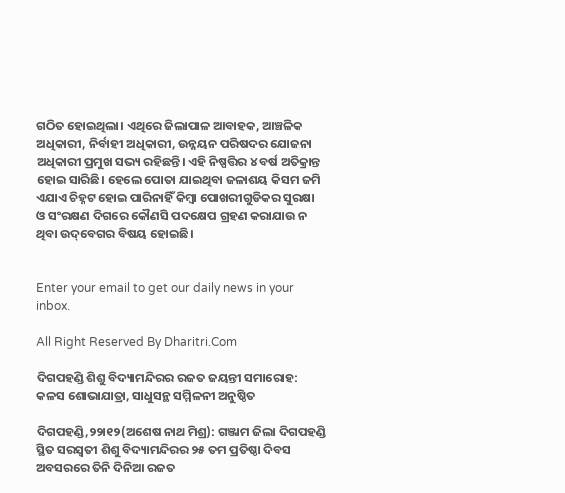ଗଠିତ ହୋଇଥିଲା। ଏଥିରେ ଜିଲାପାଳ ଆବାହକ, ଆଞ୍ଚଳିକ ଅଧିକାରୀ, ନିର୍ବାହୀ ଅଧିକାରୀ, ଉନ୍ନୟନ ପରିଷଦର ଯୋଜନା ଅଧିକାରୀ ପ୍ରମୁଖ ସଭ୍ୟ ରହିଛନ୍ତି। ଏହି ନିଷ୍ପତ୍ତିର ୪ ବର୍ଷ ଅତିକ୍ରାନ୍ତ ହୋଇ ସାରିଛି। ହେଲେ ପୋତା ଯାଇଥିବା ଜଳାଶୟ କିସମ ଜମି ଏଯାଏ ଚିହ୍ନଟ ହୋଇ ପାରିନାହିଁ କିମ୍ବା ପୋଖରୀଗୁଡିକର ସୁରକ୍ଷା ଓ ସଂରକ୍ଷଣ ଦିଗରେ କୌଣସି ପଦକ୍ଷେପ ଗ୍ରହଣ କରାଯାଉ ନ ଥିବା ଉଦ୍‌ବେଗର ବିଷୟ ହୋଇଛି।


Enter your email to get our daily news in your inbox.

All Right Reserved By Dharitri.Com

ଦିଗପହଣ୍ଡି ଶିଶୁ ବିଦ୍ୟାମନ୍ଦିରର ରଜତ ଜୟନ୍ତୀ ସମାରୋହ: କଳସ ଶୋଭାଯାତ୍ରା, ସାଧୁସନ୍ଥ ସମ୍ମିଳନୀ ଅନୁଷ୍ଠିତ

ଦିଗପହଣ୍ଡି,୨୨ା୧୨(ଅଶେଷ ନାଥ ମିଶ୍ର): ଗଞ୍ଜାମ ଜିଲା ଦିଗପହଣ୍ଡି ସ୍ଥିତ ସରସ୍ୱତୀ ଶିଶୁ ବିଦ୍ୟାମନ୍ଦିରର ୨୫ ତମ ପ୍ରତିଷ୍ଠା ଦିବସ ଅବସରରେ ତିନି ଦିନିଆ ରଜତ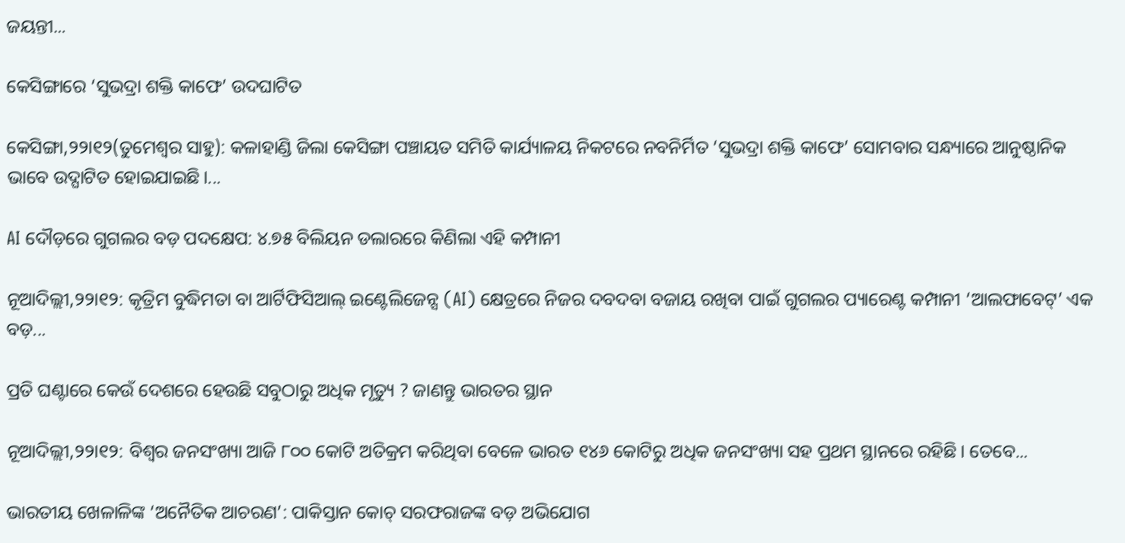ଜୟନ୍ତୀ...

କେସିଙ୍ଗାରେ ‘ସୁଭଦ୍ରା ଶକ୍ତି କାଫେ’ ଉଦଘାଟିତ

କେସିଙ୍ଗା,୨୨ା୧୨(ତୁମେଶ୍ୱର ସାହୁ): କଳାହାଣ୍ଡି ଜିଲା କେସିଙ୍ଗା ପଞ୍ଚାୟତ ସମିତି କାର୍ଯ୍ୟାଳୟ ନିକଟରେ ନବନିର୍ମିତ ‘ସୁଭଦ୍ରା ଶକ୍ତି କାଫେ’ ସୋମବାର ସନ୍ଧ୍ୟାରେ ଆନୁଷ୍ଠାନିକ ଭାବେ ଉଦ୍ଘାଟିତ ହୋଇଯାଇଛି।...

AI ଦୌଡ଼ରେ ଗୁଗଲର ବଡ଼ ପଦକ୍ଷେପ: ୪.୭୫ ବିଲିୟନ ଡଲାରରେ କିଣିଲା ଏହି କମ୍ପାନୀ

ନୂଆଦିଲ୍ଲୀ,୨୨ା୧୨: କୃତ୍ରିମ ବୁଦ୍ଧିମତା ବା ଆର୍ଟିଫିସିଆଲ୍ ଇଣ୍ଟେଲିଜେନ୍ସ (AI) କ୍ଷେତ୍ରରେ ନିଜର ଦବଦବା ବଜାୟ ରଖିବା ପାଇଁ ଗୁଗଲର ପ୍ୟାରେଣ୍ଟ କମ୍ପାନୀ ‘ଆଲଫାବେଟ୍’ ଏକ ବଡ଼...

ପ୍ରତି ଘଣ୍ଟାରେ କେଉଁ ଦେଶରେ ହେଉଛି ସବୁଠାରୁ ଅଧିକ ମୃତ୍ୟୁ ? ଜାଣନ୍ତୁ ଭାରତର ସ୍ଥାନ

ନୂଆଦିଲ୍ଲୀ,୨୨ା୧୨: ବିଶ୍ୱର ଜନସଂଖ୍ୟା ଆଜି ୮୦୦ କୋଟି ଅତିକ୍ରମ କରିଥିବା ବେଳେ ଭାରତ ୧୪୬ କୋଟିରୁ ଅଧିକ ଜନସଂଖ୍ୟା ସହ ପ୍ରଥମ ସ୍ଥାନରେ ରହିଛି। ତେବେ...

ଭାରତୀୟ ଖେଳାଳିଙ୍କ ‘ଅନୈତିକ ଆଚରଣ’: ପାକିସ୍ତାନ କୋଚ୍ ସରଫରାଜଙ୍କ ବଡ଼ ଅଭିଯୋଗ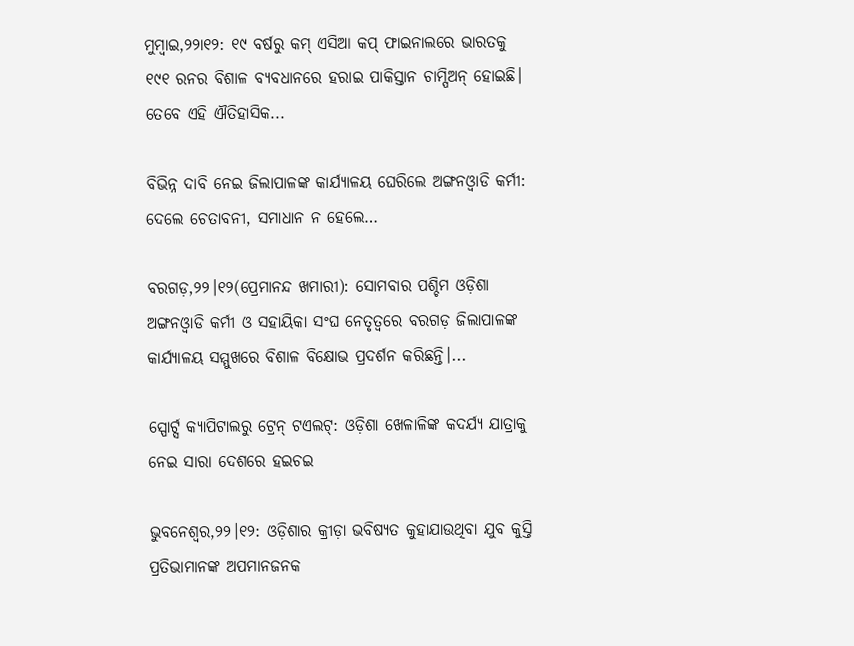ମୁମ୍ବାଇ,୨୨ା୧୨: ୧୯ ବର୍ଷରୁ କମ୍ ଏସିଆ କପ୍ ଫାଇନାଲରେ ଭାରତକୁ ୧୯୧ ରନର ବିଶାଳ ବ୍ୟବଧାନରେ ହରାଇ ପାକିସ୍ତାନ ଚାମ୍ପିଅନ୍ ହୋଇଛି। ତେବେ ଏହି ଐତିହାସିକ...

ବିଭିନ୍ନ ଦାବି ନେଇ ଜିଲାପାଳଙ୍କ କାର୍ଯ୍ୟାଳୟ ଘେରିଲେ ଅଙ୍ଗନଓ୍ବାଡି କର୍ମୀ: ଦେଲେ ଚେତାବନୀ, ସମାଧାନ ନ ହେଲେ…

ବରଗଡ଼,୨୨।୧୨(ପ୍ରେମାନନ୍ଦ ଖମାରୀ): ସୋମବାର ପଶ୍ଚିମ ଓଡ଼ିଶା ଅଙ୍ଗନଓ୍ବାଡି କର୍ମୀ ଓ ସହାୟିକା ସଂଘ ନେତୃତ୍ୱରେ ବରଗଡ଼ ଜିଲାପାଳଙ୍କ କାର୍ଯ୍ୟାଳୟ ସମ୍ମୁଖରେ ବିଶାଳ ବିକ୍ଷୋଭ ପ୍ରଦର୍ଶନ କରିଛନ୍ତି।...

ସ୍ପୋର୍ଟ୍ସ କ୍ୟାପିଟାଲରୁ ଟ୍ରେନ୍ ଟଏଲଟ୍: ଓଡ଼ିଶା ଖେଳାଳିଙ୍କ କଦର୍ଯ୍ୟ ଯାତ୍ରାକୁ ନେଇ ସାରା ଦେଶରେ ହଇଚଇ

ଭୁବନେଶ୍ୱର,୨୨।୧୨: ଓଡ଼ିଶାର କ୍ରୀଡ଼ା ଭବିଷ୍ୟତ କୁହାଯାଉଥିବା ଯୁବ କୁସ୍ତି ପ୍ରତିଭାମାନଙ୍କ ଅପମାନଜନକ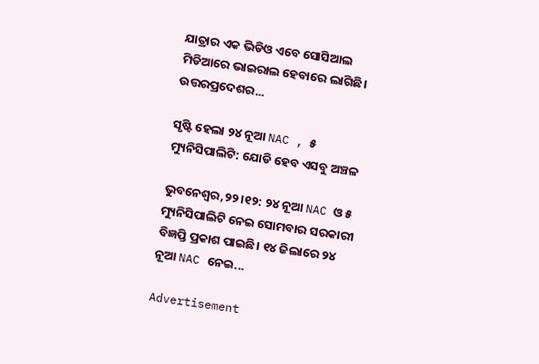ଯାତ୍ରାର ଏକ ଭିଡିଓ ଏବେ ସୋସିଆଲ ମିଡିଆରେ ଭାଇରାଲ ହେବାରେ ଲାଗିଛି। ଉତ୍ତରପ୍ରଦେଶର...

ସୃଷ୍ଟି ହେଲା ୨୪ ନୂଆ NAC , ୫ ମ୍ୟୁନିସିପାଲିଟି: ଯୋଡି ହେବ ଏସବୁ ଅଞ୍ଚଳ

ଭୁବନେଶ୍ୱର,୨୨।୧୨: ୨୪ ନୂଆ NAC ଓ ୫ ମ୍ୟୁନିସିପାଲିଟି ନେଇ ସୋମବାର ସରକାରୀ ବିଜ୍ଞପ୍ତି ପ୍ରକାଶ ପାଇଛି। ୧୪ ଜିଲାରେ ୨୪ ନୂଆ NAC ନେଇ...

Advertisement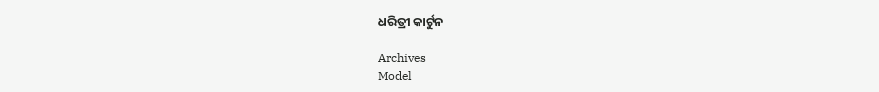ଧରିତ୍ରୀ କାର୍ଟୁନ

Archives
Model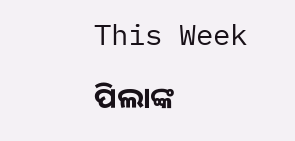This Week

ପିଲାଙ୍କ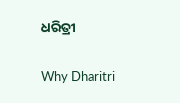ଧରିତ୍ରୀ

Why Dharitri